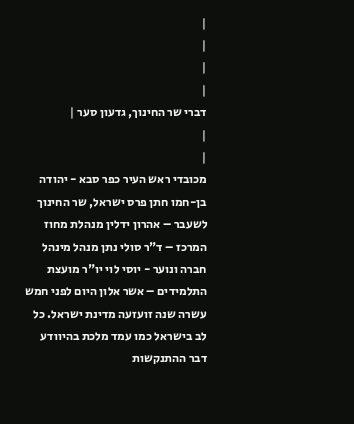|
|
|
|
דברי שר החינוך, גדעון סער |
|
|
מכובדי ראש העיר כפר סבא - יהודה בן-חמו חתן פרס ישראל, שר החינוך לשעבר – אהרון ידלין מנהלת מחוז המרכז – ד"ר סולי נתן מנהל מינהל חברה ונוער - יוסי לוי יו"ר מועצת התלמידים – אשר אלון היום לפני חמש עשרה שנה זועזעה מדינת ישראל. כל לב בישראל כמו עמד מלכת בהיוודע דבר ההתנקשות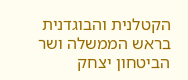הקטלנית והבוגדנית בראש הממשלה ושר הביטחון יצחק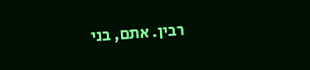רבין. אתם, בני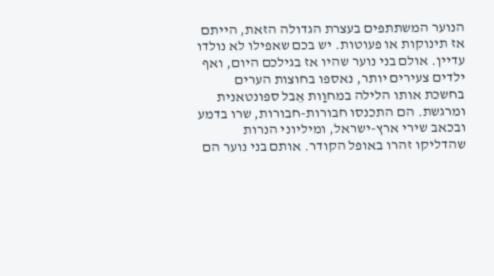הנוער המשתתפים בעצרת הגדולה הזאת, הייתם אז תינוקות או פעוטות. יש בכם שאפילו לא נולדו עדיין. אולם בני נוער שהיו אז בגילכם היום, ואף ילדים צעירים יותר, נאספו בחוצות הערים בחשכת אותו הלילה במחוַות אֵבל ספונטאנית ומרגשת. הם התכנסו חבורות-חבורות, שרו בדמע ובכאב שירי ארץ-ישראל, ומיליוני הנרות שהדליקו זהרו באופל הקודר. אותם בני נוער הם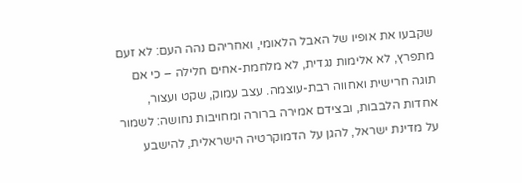שקבעו את אופיו של האבל הלאומי, ואחריהם נהה העם: לא זעם מתפרץ, לא אלימות נגדית, לא מלחמת-אחים חלילה – כי אם תוגה חרישית ואחווה רבת-עוצמה. עצב עמוק, שקט ועצור, אחדות הלבבות, ובצידם אמירה ברורה ומחויבות נחושה: לשמור על מדינת ישראל, להגן על הדמוקרטיה הישראלית, להישבע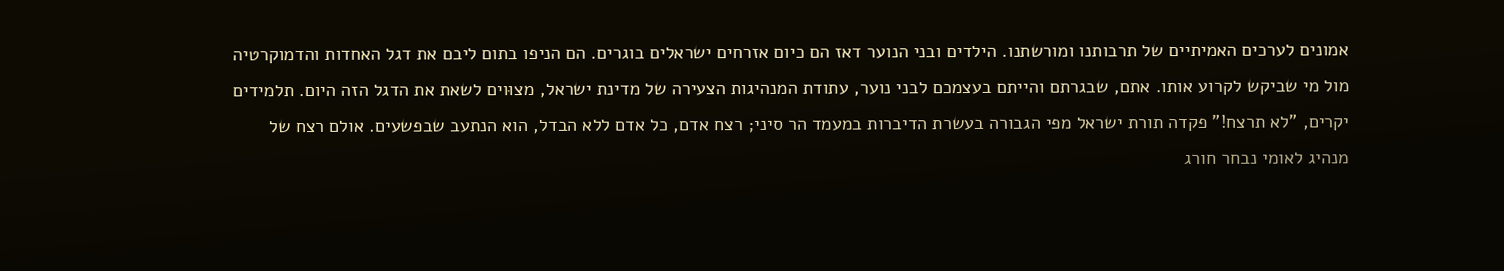אמונים לערכים האמיתיים של תרבותנו ומורשתנו. הילדים ובני הנוער דאז הם כיום אזרחים ישראלים בוגרים. הם הניפו בתום ליבם את דגל האחדות והדמוקרטיה מול מי שביקש לקרוע אותו. אתם, שבגרתם והייתם בעצמכם לבני נוער, עתודת המנהיגות הצעירה של מדינת ישראל, מצוּוים לשאת את הדגל הזה היום. תלמידים יקרים, "לא תרצח!" פקדה תורת ישראל מפי הגבורה בעשרת הדיברות במעמד הר סיני; רצח אדם, כל אדם ללא הבדל, הוא הנתעב שבפשעים. אולם רצח של מנהיג לאומי נבחר חורג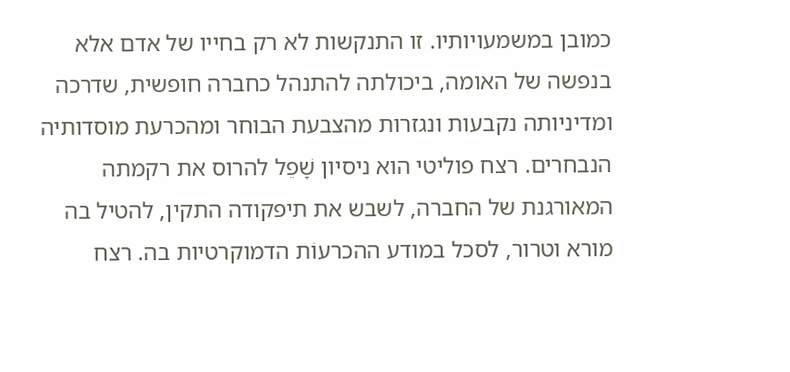כמובן במשמעויותיו. זו התנקשות לא רק בחייו של אדם אלא בנפשה של האומה, ביכולתה להתנהל כחברה חופשית, שדרכה ומדיניותה נקבעות ונגזרות מהצבעת הבוחר ומהכרעת מוסדותיה הנבחרים. רצח פוליטי הוא ניסיון שָׁפֵל להרוס את רקמתה המאורגנת של החברה, לשבש את תיפקודה התקין, להטיל בה מורא וטרור, לסכל במודע ההכרעוֹת הדמוקרטיות בה. רצח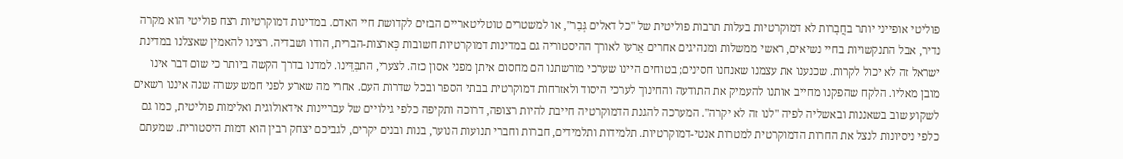פוליטי אופייני יותר בחֲבָרות לא דמוקרטיות בעלות תרבות פוליטית של "כל דאלים גְּבַר", או למשטרים טוטליטאריים הבזים לקדושת חיי האדם. במדינות דמוקרטיות רצח פוליטי הוא מקרה נדיר, אבל התנקשויות בחיי נשיאים, ראשי ממשלות ומנהיגים אחרים אֵרעו לאורך ההיסטוריה גם במדינות דמוקרטיות חשובות כְּארצות-הברית, הודו ושבדיה. רצינו להאמין שאצלנו במדינת ישראל זה לא יכול לקרות. שכנענו את עצמנו שאנחנו חסינים; בטוחים היינו שערכי מורשתנו הם מחסום איתן מפני אסון כזה. לצערי, התבַּדֵּינו. למדנו בדרך הקשה ביותר כי שום דבר אינו מובן מאליו. הלקח שהפקנו מחייב אותנו להעמיק את התודעה והחינוך לערכי היסוד ולאזרחות דמוקרטית בבתי הספר ובכל שדרות העם. אחרי מה שארע לפני חמש עשרה שנה איננו רשאים לשקוע שוב בשאננות ובאשליה לפיה "לנו זה לא יקרה". המערכה להגנת הדמוקרטיה חייבת להיות רצופה, דרוכה ותקיפה כלפי גילויים של עבריינות אידאולוגית ואלימות פוליטית, כמו גם כלפי ניסיונות לנצל את החרות הדמוקרטית למטרות אנטי-דמוקרטיות. תלמידות ותלמידים, חברות וחברי תנועות הנוער, בנות ובנים יקרים, לגביכם יצחק רבין הוא דמות היסטורית. שמעתם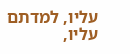עליו, למדתם עליו,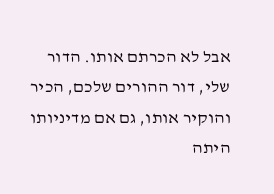אבל לא הכרתם אותו. הדור שלי, דור ההורים שלכם, הכיר והוקיר אותו, גם אם מדיניותו היתה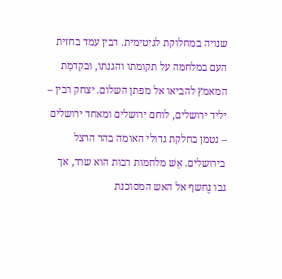שנויה במחלוקת לגיטימית. רבין עמד בחזית העם במלחמה על תקומתו והגנתו, וּבקִדמַת המאמץ להביאו אל מפתן השלום. יצחק רבין – יליד ירושלים, לוחם ירושלים ומאחד ירושלים – נטמן בחלקת גדולי האומה בהר הרצל בירושלים. אֵשׁ מלחמות רבות הוא שרד, אך גבו נֶחשף אל האש המסוכנת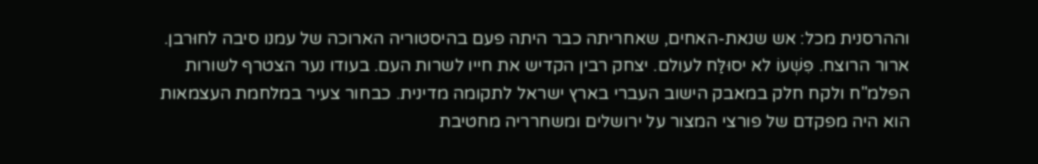וההרסנית מכל: אש שנאת-האחים, שאחריתה כבר היתה פעם בהיסטוריה הארוכה של עמנו סיבה לחוּרבן. ארור הרוצח. פִּשְׁעוֹ לא יסוּלַּח לעולם. יצחק רבין הקדיש את חייו לשרות העם. בעודו נער הצטרף לשורות הפלמ"ח ולקח חלק במאבק הישוב העברי בארץ ישראל לתקומה מדינית. כבחור צעיר במלחמת העצמאות הוא היה מפקדם של פורצי המצור על ירושלים ומשחרריה מחטיבת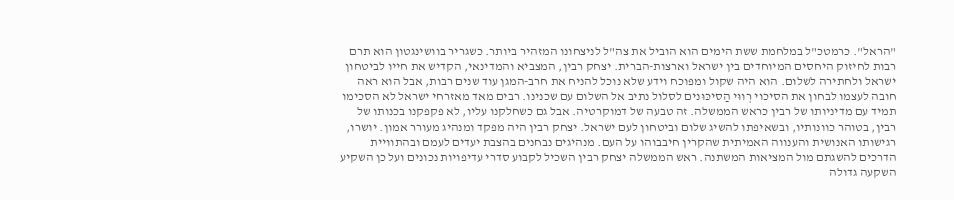"הראל". כרמטכ"ל במלחמת ששת הימים הוא הוביל את צה"ל לניצחונו המזהיר ביותר. כשגריר בוושינגטון הוא תרם רבות לחיזוק היחסים המיוחדים בין ישראל וארצות-הברית. יצחק רבין, המצביא והמדינאי, הקדיש את חייו לביטחון ישראל ולחתירה לשלום. הוא היה שקול ומפוכח וידע שלא נוכל להניח את חרב-המגן עוד שנים רבות, אבל הוא ראה חובה לעצמו לבחון את הסיכוי רְווּי הַסיכּוּנים לסלול נתיב אל השלום עם שכנינו. רבים מאד מאזרחי ישראל לא הסכימו תמיד עם מדיניותו של רבין כראש הממשלה. זה טבעה של דמוקרטיה. אבל גם כשחלקנו עליו, לא פקפקנו בכנותו של רבין, בטוהר כוונותיו, ובשאיפתו להשיג שלום וביטחון לעם ישראל. יצחק רבין היה מפקד ומנהיג מעורר אמון. יושרו, רגישותו האנושית והענווה האמיתית שהקרין חיבבוהו על העם. מנהיגים נבחנים בהצבת יעדים לעמם ובהתוויית הדרכים להשגתם מול המציאות המשתנה. ראש הממשלה יצחק רבין השכיל לקבוע סדרי עדיפויות נכונים ועל כן השקיע השקעה גדולה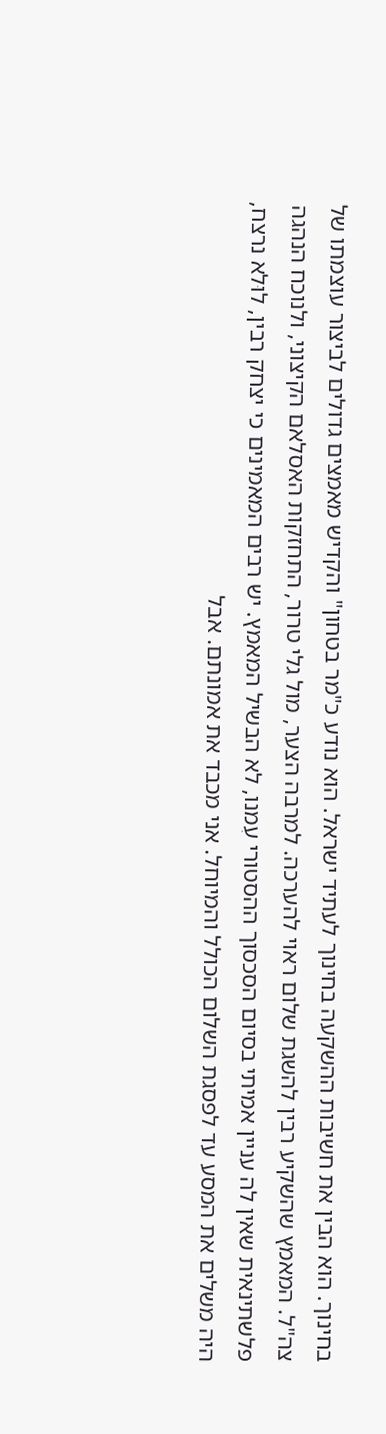בחינוך. הוא הבין את חשיבות ההשקעה בחינוך לעתיד ישראל. הוא נודע כ"מר בטחון" והקדיש מאמצים גדולים לביצור עוצמתו של צה"ל. המאמץ שהשקיע רבין להשגת שלום ראוי להערכה. למרבה הצער, מול גלי טרור, התחזקות האסלאם הקיצוני, ולנוכח הנהגה פלשתינאית שאין לה עניין אמיתי בסיום הסכסוך ההסטורי עִמנו, לא הבשיל המאמץ. יש רבים המאמינים כי יצחק רבין, לוּלא נרצח, היה משלים את המסע עד לפסגת השלום הכולל והמיוחל. אני מכבד את אמונתם. אבל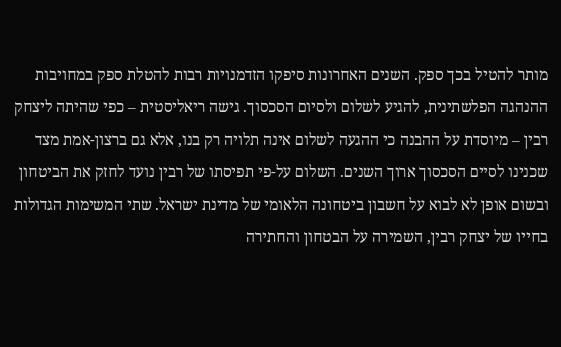מותר להטיל בכך ספק. השנים האחרונות סיפקו הזדמנויות רבות להטלת ספק במחויבות ההנהגה הפלשתינית, להגיע לשלום ולסיום הסכסוך. גישה ריאליסטית – כפי שהיתה ליצחק רבין – מיוסדת על ההבנה כי ההגעה לשלום אינה תלויה רק בנו, אלא גם ברצון-אמת מצד שכנינו לסיים הסכסוך ארוך השנים. השלום על-פי תפיסתו של רבין נועד לחזק את הביטחון ובשום אופן לא לבוא על חשבון ביטחונה הלאומי של מדינת ישראל. שתי המשימות הגדולות בחייו של יצחק רבין, השמירה על הבטחון והחתירה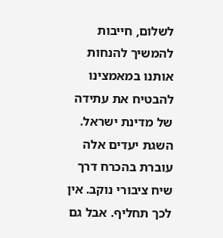לשלום, חייבות להמשיך להנחות אותנו במאמצינו להבטיח את עתידה של מדינת ישראל. השגת יעדים אלה עוברת בהכרח דרך שיח ציבורי נוקב. אין לכך תחליף. אבל גם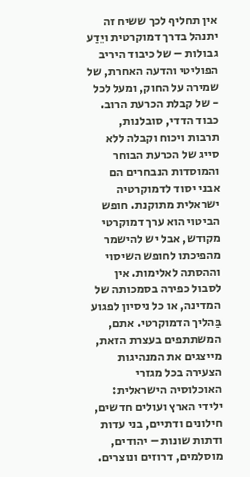אין תחליף לכך ששיח זה יתנהל בדרך דמוקרטית ויֵדַע גבולות – של כיבוד היריב הפוליטי והדעה האחרת, של שמירה על החוק, ומעל לכל - של קבלת הכרעת הרוב. כבוד הדדי, סובלנות, תרבות ויכוח וקבלה ללא סייג של הכרעת הבוחר והמוסדות הנבחרים הם אבני יסוד לדמוקרטיה ישראלית מתוקנת. חופש הביטוי הוא ערך דמוקרטי מקודש, אבל יש להישמר מהפיכתו לחופש השיסוי וההסתה לאלימות. אין לסבול כפירה בסמכותה של המדינה, או כל ניסיון לפגוע בַּהליך הדמוקרטי. אתם, המשתתפים בעצרת הזאת, מייצגים את המנהיגות הצעירה בכל מגזרי האוכלוסיה הישראלית: ילידי הארץ ועולים חדשים, חילונים ודתיים, בני עדות ודתות שונות – יהודים, מוסלמים, דרוזים ונוצרים.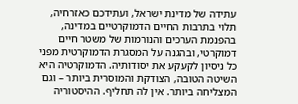עתידה של מדינת ישראל, ועתידכם כאזרחיה, תלוי בתרבות החיים הדמוקרטיים במדינה, בהפנמת הערכים והנורמות של משטר חיים דמוקרטי, ובהגנה על המסגרת הדמוקרטית מפני כל ניסיון לקעקע את יסודותיה. הדמוקרטיה היא השיטה הטובה, הצודקת והמוסרית ביותר – וגם המצליחה ביותר. אין לה תחליף. ההיסטוריה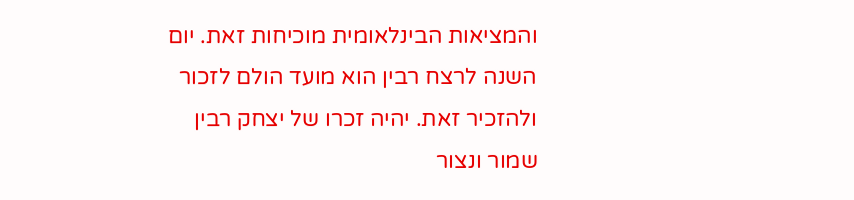והמציאות הבינלאומית מוכיחות זאת. יום השנה לרצח רבין הוא מועד הולם לזכור ולהזכיר זאת. יהיה זכרו של יצחק רבין שמור ונצור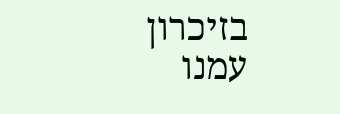בזיכרון עמנו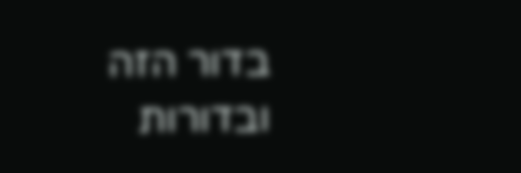בדור הזה ובדורות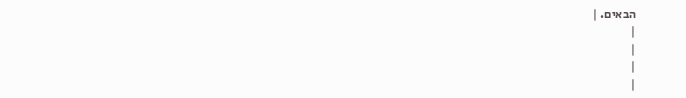הבאים. |
|
|
|
|